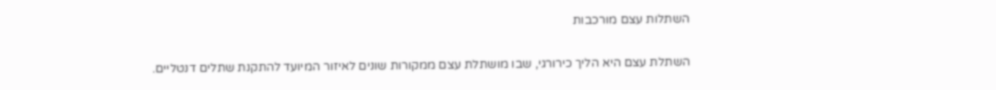השתלות עצם מורכבות

השתלת עצם היא הליך כירורגי, שבו מושתלת עצם ממקורות שונים לאיזור המיועד להתקנת שתלים דנטליים.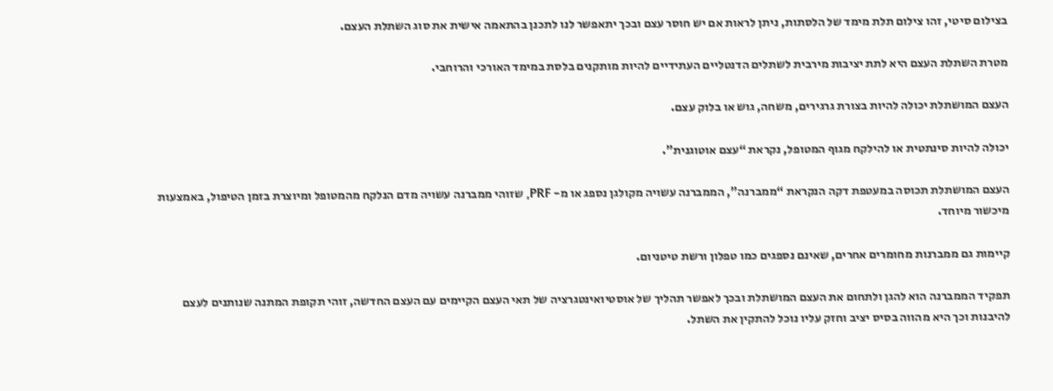בצילום סיטי, זהו צילום תלת מימד של הלסתות, ניתן לראות אם יש חוסר עצם ובכך יתאפשר לנו לתכנן בהתאמה אישית את סוג השתלת העצם.

מטרת השתלת העצם היא לתת יציבות מירבית לשתלים הדנטליים העתידיים להיות מותקנים בלסת במימד האורכי והרוחבי.

העצם המושתלת יכולה להיות בצורת גרגירים, משחה, גוש או בלוק עצם.

יכולה להיות סינתטית או להילקח מגוף המטופל, נקראת “עצם אוטוגנית”.

העצם המושתלת תכוסה במעטפת דקה הנקראת “ממברנה”, הממברנה עשויה מקולגן נספג או מ- PRF, שזוהי ממברנה עשויה מדם הנלקח מהמטופל ומיוצרת בזמן הטיפול, באמצעות מיכשור מיוחד.

קיימות גם ממברנות מחומרים אחרים, שאינם נספגים כמו טפלון ורשת טיטניום.

תפקיד הממברנה הוא להגן ולתחום את העצם המושתלת ובכך לאפשר תהליך של אוסטיואינטגרציה של תאי העצם הקיימים עם העצם החדשה, זוהי תקופת המתנה שנותנים לעצם להיבנות וכך היא מהווה בסיס יציב וחזק עליו נוכל להתקין את השתל.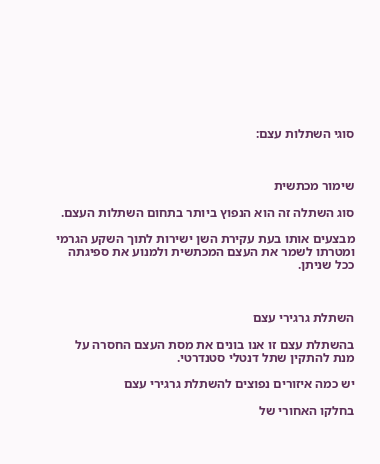סוגי השתלות עצם:



שימור מכתשית

סוג השתלה זה הוא הנפוץ ביותר בתחום השתלות העצם.

מבצעים אותו בעת עקירת השן ישירות לתוך השקע הגרמי ומטרתו לשמר את העצם המכתשית ולמנוע את ספיגתה ככל שניתן.



השתלת גרגירי עצם

בהשתלת עצם זו אנו בונים את מסת העצם החסרה על מנת להתקין שתל דנטלי סטנדרטי.

יש כמה איזורים נפוצים להשתלת גרגירי עצם

בחלקו האחורי של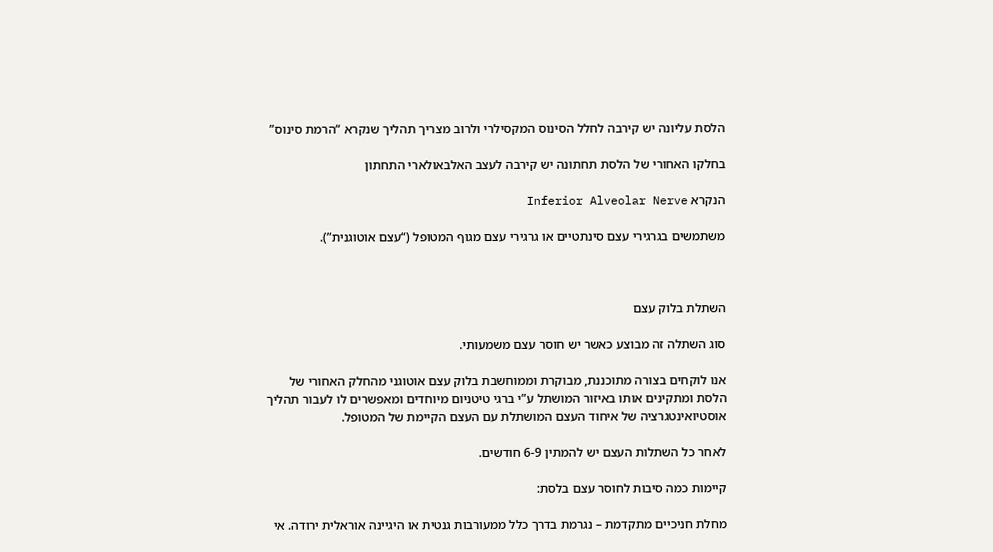הלסת עליונה יש קירבה לחלל הסינוס המקסילרי ולרוב מצריך תהליך שנקרא “הרמת סינוס”

בחלקו האחורי של הלסת תחתונה יש קירבה לעצב האלבאולארי התחתון

הנקרא Inferior Alveolar Nerve

משתמשים בגרגירי עצם סינתטיים או גרגירי עצם מגוף המטופל (“עצם אוטוגנית”).



השתלת בלוק עצם

סוג השתלה זה מבוצע כאשר יש חוסר עצם משמעותי.

אנו לוקחים בצורה מתוכננת, מבוקרת וממוחשבת בלוק עצם אוטוגני מהחלק האחורי של הלסת ומתקינים אותו באיזור המושתל ע”י ברגי טיטניום מיוחדים ומאפשרים לו לעבור תהליך אוסטיואינטגרציה של איחוד העצם המושתלת עם העצם הקיימת של המטופל.

לאחר כל השתלות העצם יש להמתין 6-9 חודשים.

קיימות כמה סיבות לחוסר עצם בלסת:

מחלת חניכיים מתקדמת – נגרמת בדרך כלל ממעורבות גנטית או היגיינה אוראלית ירודה. אי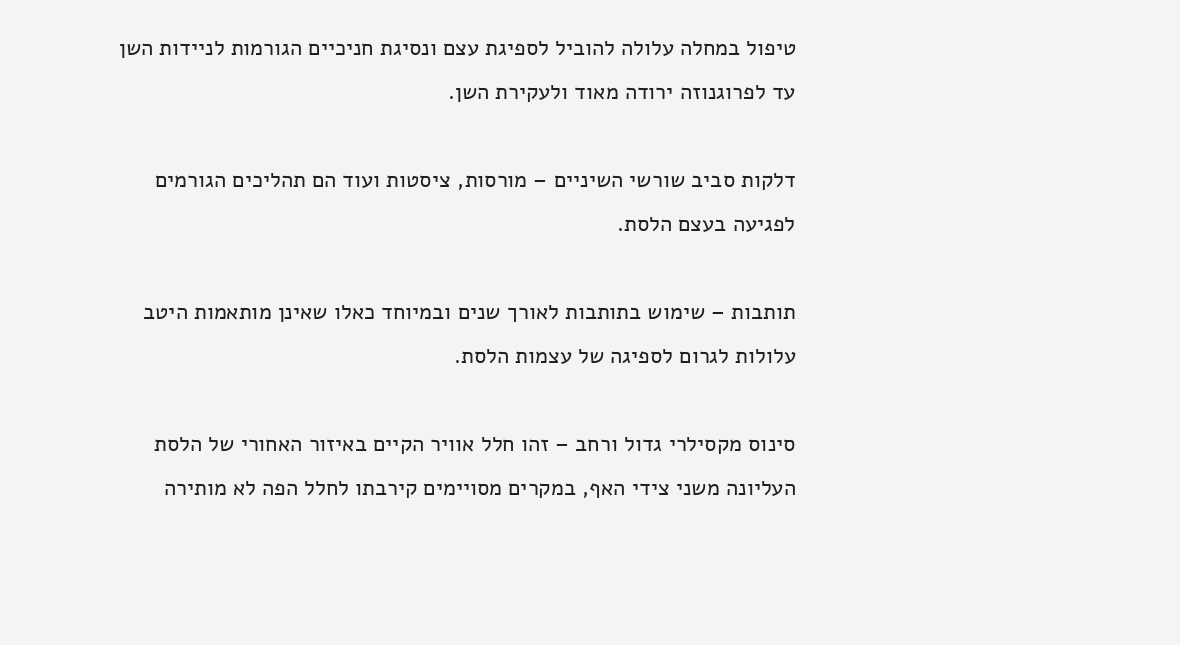טיפול במחלה עלולה להוביל לספיגת עצם ונסיגת חניכיים הגורמות לניידות השן עד לפרוגנוזה ירודה מאוד ולעקירת השן.

דלקות סביב שורשי השיניים – מורסות, ציסטות ועוד הם תהליכים הגורמים לפגיעה בעצם הלסת.

תותבות – שימוש בתותבות לאורך שנים ובמיוחד כאלו שאינן מותאמות היטב עלולות לגרום לספיגה של עצמות הלסת.

סינוס מקסילרי גדול ורחב – זהו חלל אוויר הקיים באיזור האחורי של הלסת העליונה משני צידי האף, במקרים מסויימים קירבתו לחלל הפה לא מותירה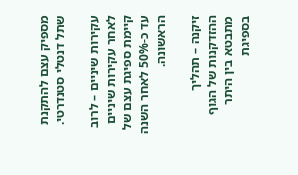מספיק עצם להתקנת שתל דנטלי סטנדרטי.

עקירות שיניים – לרוב לאחר עקירות שיניים קיימת ספיגת עצם של עד כ-50% לאחר השנה הראשונה.

זיקנה – תהליך ההזדקנות של הגוף מתבטא בין היתר בספיגת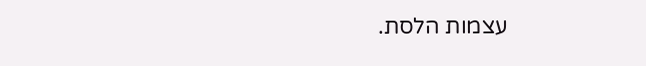עצמות הלסת.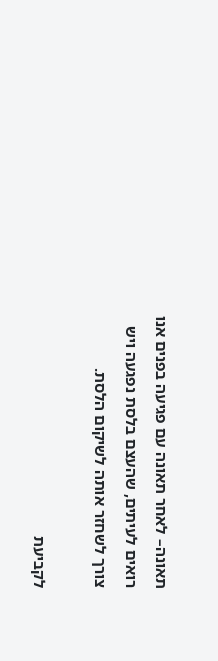תאונה– לאחר תאונה עם פגיעה בפנים אנו רואים לעיתים, שהעצם בלסת נפגעה ויש צורך לשחזר אותה לשיקום הלסת.

לקביעת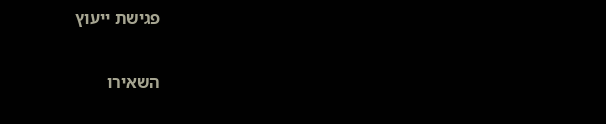פגישת ייעוץ

השאירו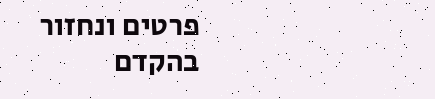פרטים ונחזור בהקדם